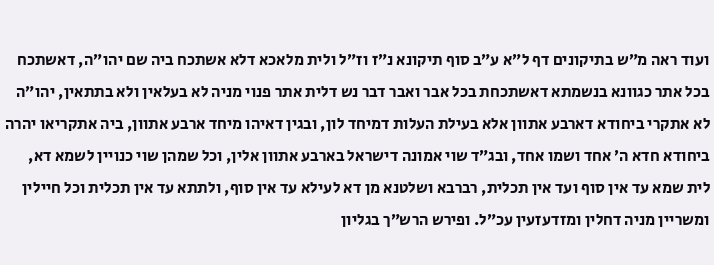ועוד ראה מ״ש בתיקונים דף ל״א ע״ב סוף תיקונא נ״ז וז״ל ולית מלאכא דלא אשתכח ביה שם יהו״ה, דאשתכח בכל אתר כגוונא בנשמתא דאשתכחת בכל אבר ואבר דבר נש דלית אתר פנוי מניה לא בעלאין ולא בתתאין, יהו״ה לא אתקרי ביחודא דארבע אתוון אלא בעילת העלות דמיחד לון, ובגין דאיהו מיחד ארבע אתוון, ביה אתקריאו יהרה ביחודא חדא ה׳ אחד ושמו אחד, ובג״ד שוי אמונה דישראל בארבע אתוון אלין, וכל שמהן שוי כנויין לשמא דא, לית שמא עד אין סוף ועד אין תכלית, רברבא ושלטנא מן דא לעילא עד אין סוף, ולתתא עד אין תכלית וכל חיילין ומשריין מניה דחלין ומזדעזעין עכ״ל. ופירש הרש״ך בגליון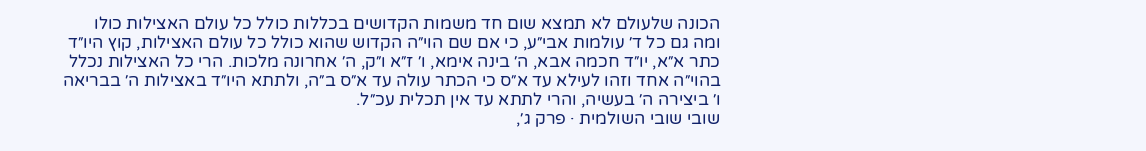הכונה שלעולם לא תמצא שום חד משמות הקדושים בכללות כולל כל עולם האצילות כולו ומה גם כל ד׳ עולמות אבי״ע, כי אם שם הוי״ה הקדוש שהוא כולל כל עולם האצילות, קוץ היו״ד כתר א״א, יו״ד חכמה אבא, ה׳ בינה אימא, ו׳ ז״א ו״ק, ה׳ אחרונה מלכות. הרי כל האצילות נכלל בהוי״ה אחד וזהו לעילא עד א״ס כי הכתר עולה עד א״ס ב״ה, ולתתא היו״ד באצילות ה׳ בבריאה ו׳ ביצירה ה׳ בעשיה, והרי לתתא עד אין תכלית עכ״ל.
שובי שובי השולמית · פרק ג׳,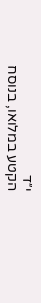י״ד
הקטע במלואו, בנוסח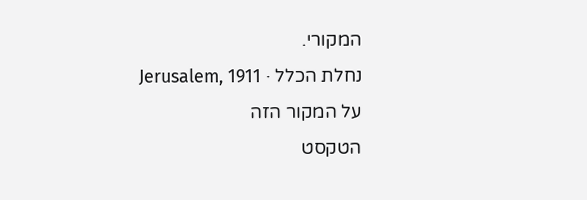המקורי.
נחלת הכלל · Jerusalem, 1911
על המקור הזה
הטקסט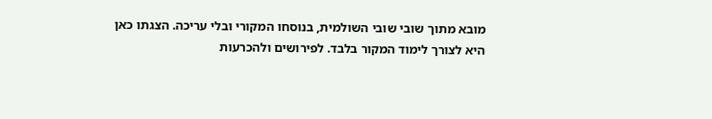מובא מתוך שובי שובי השולמית, בנוסחו המקורי ובלי עריכה. הצגתו כאן היא לצורך לימוד המקור בלבד. לפירושים ולהכרעות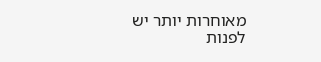מאוחרות יותר יש לפנות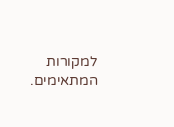למקורות המתאימים.